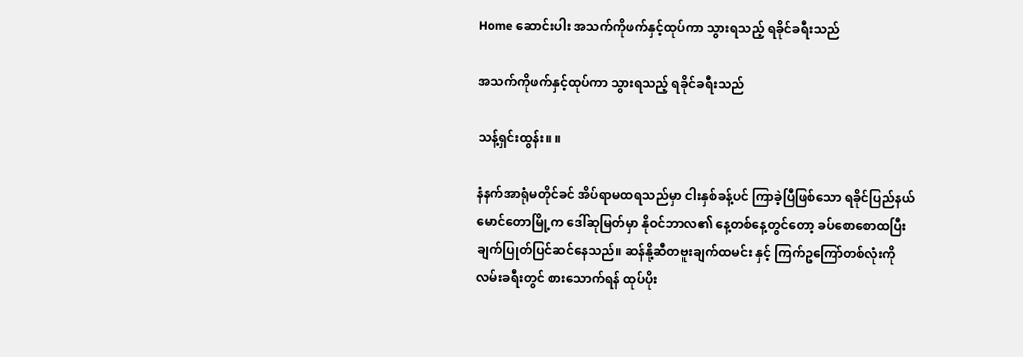Home ဆောင်းပါး အသက်ကိုဖက်နှင့်ထုပ်ကာ သွားရသည့် ရခိုင်ခရီးသည်

အသက်ကိုဖက်နှင့်ထုပ်ကာ သွားရသည့် ရခိုင်ခရီးသည်

သန့်ရှင်းထွန်း။ ။

နံနက်အာရုံမတိုင်ခင် အိပ်ရာမထရသည်မှာ ငါးနှစ်ခန့်ပင် ကြာခဲ့ပြီဖြစ်သော ရခိုင်ပြည်နယ် မောင်တောမြို့က ဒေါ်ဆုမြတ်မှာ နိုဝင်ဘာလ၏ နေ့တစ်နေ့တွင်တော့ ခပ်စောစောထပြီး ချက်ပြုတ်ပြင်ဆင်နေသည်။ ဆန်နို့ဆီတဗူးချက်ထမင်း နှင့် ကြက်ဥကြော်တစ်လုံးကို လမ်းခရီးတွင် စားသောက်ရန် ထုပ်ပိုး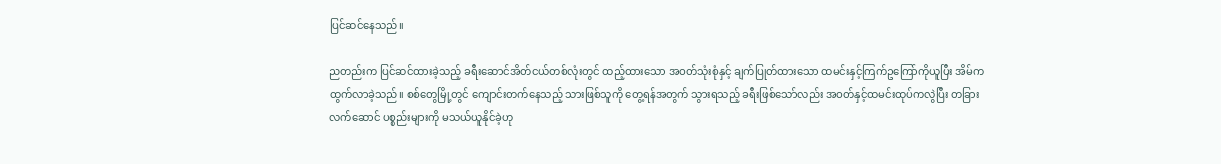ပြင်ဆင်နေသည်။

ညတည်းက ပြင်ဆင်ထားခဲ့သည့် ခရီးဆောင်အိတ်ငယ်တစ်လုံးတွင် ထည့်ထားသော အဝတ်သုံးစုံနှင့် ချက်ပြုတ်ထားသော ထမင်းနှင့်ကြက်ဥကြော်ကိုယူပြီး အိမ်ကထွက်လာခဲ့သည်။ စစ်တွေမြို့တွင် ကျောင်းတက်နေသည့် သားဖြစ်သူကို တွေ့ရန်အတွက် သွားရသည့် ခရီးဖြစ်သော်လည်း အဝတ်နှင့်ထမင်းထုပ်ကလွဲပြီး တခြားလက်ဆောင် ပစ္စည်းများကို မသယ်ယူနိုင်ခဲ့ဟု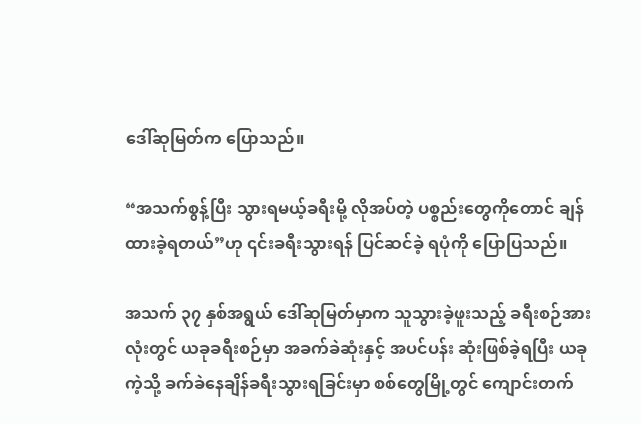ဒေါ်ဆုမြတ်က ပြောသည်။

“အသက်စွန့်ပြီး သွားရမယ့်ခရီးမို့ လိုအပ်တဲ့ ပစ္စည်းတွေကိုတောင် ချန်ထားခဲ့ရတယ်”ဟု ၎င်းခရီးသွားရန် ပြင်ဆင်ခဲ့ ရပုံကို ပြောပြသည်။

အသက် ၃၇ နှစ်အရွယ် ဒေါ်ဆုမြတ်မှာက သူသွားခဲ့ဖူးသည့် ခရီးစဉ်အားလုံးတွင် ယခုခရီးစဉ်မှာ အခက်ခဲဆုံးနှင့် အပင်ပန်း ဆုံးဖြစ်ခဲ့ရပြီး ယခုကဲ့သို့ ခက်ခဲနေချိန်ခရီးသွားရခြင်းမှာ စစ်တွေမြို့တွင် ကျောင်းတက်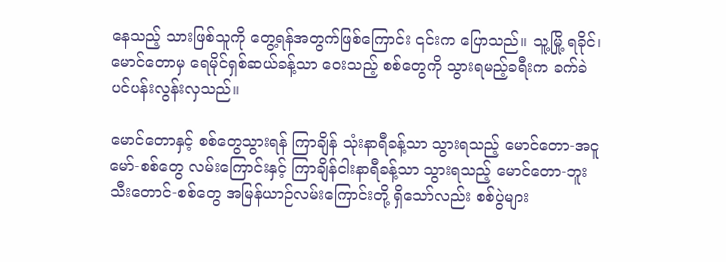နေသည့် သားဖြစ်သူကို တွေ့ရန်အတွက်ဖြစ်ကြောင်း ၎င်းက ပြောသည်။ သူ့မြို့ ရခိုင်၊ မောင်တောမှ ရေမိုင်ရှစ်ဆယ်ခန့်သာ ဝေးသည့် စစ်တွေကို သွားရမည့်ခရီးက ခက်ခဲပင်ပန်းလွန်းလှသည်။

မောင်တောနှင့် စစ်တွေသွားရန် ကြာချိန် သုံးနာရီခန့်သာ သွားရသည့် မောင်တော-အငူမော်-စစ်တွေ လမ်းကြောင်းနှင့် ကြာချိန်ငါးနာရီခန့်သာ သွားရသည့် မောင်တော-ဘူးသီးတောင်-စစ်တွေ အမြန်ယာဉ်လမ်းကြောင်းတို့ ရှိသော်လည်း စစ်ပွဲများ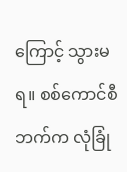ကြောင့် သွားမရ။ စစ်ကောင်စီဘက်က လုံခြုံ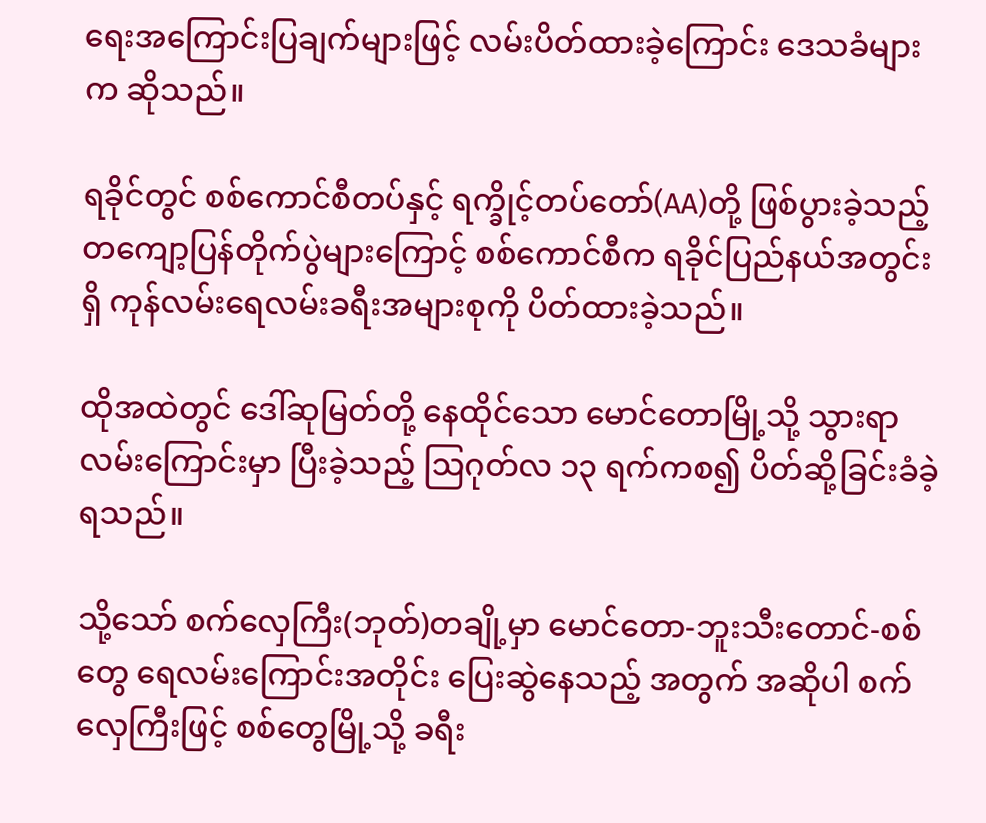ရေးအကြောင်းပြချက်များဖြင့် လမ်းပိတ်ထားခဲ့ကြောင်း ဒေသခံများက ဆိုသည်။

ရခိုင်တွင် စစ်ကောင်စီတပ်နှင့် ရက္ခိုင့်တပ်တော်(AA)တို့ ဖြစ်ပွားခဲ့သည့် တကျော့ပြန်တိုက်ပွဲများကြောင့် စစ်ကောင်စီက ရခိုင်ပြည်နယ်အတွင်းရှိ ကုန်လမ်းရေလမ်းခရီးအများစုကို ပိတ်ထားခဲ့သည်။

ထိုအထဲတွင် ဒေါ်ဆုမြတ်တို့ နေထိုင်သော မောင်တောမြို့သို့ သွားရာလမ်းကြောင်းမှာ ပြီးခဲ့သည့် ဩဂုတ်လ ၁၃ ရက်ကစ၍ ပိတ်ဆို့ခြင်းခံခဲ့ရသည်။

သို့သော် စက်လှေကြီး(ဘုတ်)တချို့မှာ မောင်တော-ဘူးသီးတောင်-စစ်တွေ ရေလမ်းကြောင်းအတိုင်း ပြေးဆွဲနေသည့် အတွက် အဆိုပါ စက်လှေကြီးဖြင့် စစ်တွေမြို့သို့ ခရီး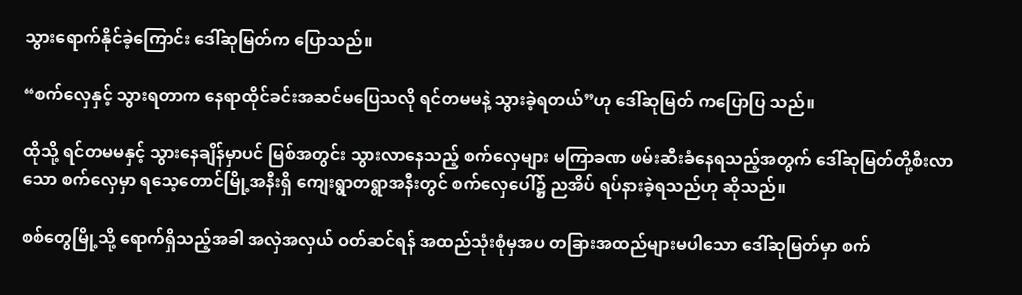သွားရောက်နိုင်ခဲ့ကြောင်း ဒေါ်ဆုမြတ်က ပြောသည်။

“စက်လှေနှင့် သွားရတာက နေရာထိုင်ခင်းအဆင်မပြေသလို ရင်တမမနဲ့ သွားခဲ့ရတယ်”ဟု ဒေါ်ဆုမြတ် ကပြောပြ သည်။

ထိုသို့ ရင်တမမနှင့် သွားနေချိန်မှာပင် မြစ်အတွင်း သွားလာနေသည့် စက်လှေများ မကြာခဏ ဖမ်းဆီးခံနေရသည့်အတွက် ဒေါ်ဆုမြတ်တို့စီးလာသော စက်လှေမှာ ရသေ့တောင်မြို့အနီးရှိ ကျေးရွာတရွာအနီးတွင် စက်လှေပေါ်၌ ညအိပ် ရပ်နားခဲ့ရသည်ဟု ဆိုသည်။

စစ်တွေမြို့သို့ ရောက်ရှိသည့်အခါ အလှဲအလှယ် ဝတ်ဆင်ရန် အထည်သုံးစုံမှအပ တခြားအထည်များမပါသော ဒေါ်ဆုမြတ်မှာ စက်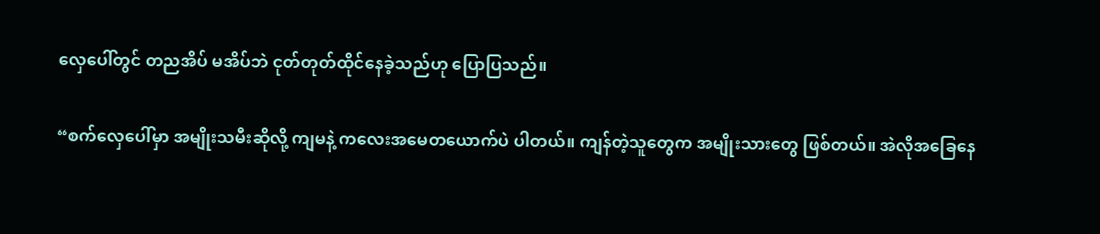လှေပေါ်တွင် တညအိပ် မအိပ်ဘဲ ငုတ်တုတ်ထိုင်နေခဲ့သည်ဟု ပြောပြသည်။

“စက်လှေပေါ်မှာ အမျိုးသမီးဆိုလို့ ကျမနဲ့ ကလေးအမေတယောက်ပဲ ပါတယ်။ ကျန်တဲ့သူတွေက အမျိုးသားတွေ ဖြစ်တယ်။ အဲလိုအခြေနေ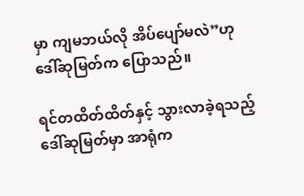မှာ ကျမဘယ်လို အိပ်ပျော်မလဲ”ဟု ဒေါ်ဆုမြတ်က ပြောသည်။

ရင်တထိတ်ထိတ်နှင့် သွားလာခဲ့ရသည့် ဒေါ်ဆုမြတ်မှာ အာရုံက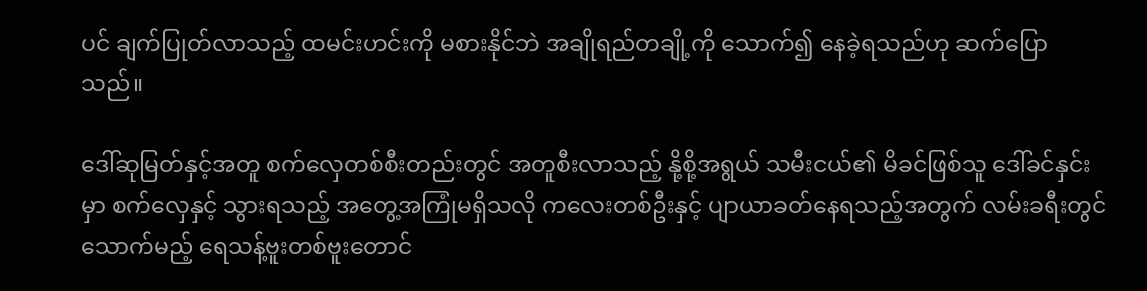ပင် ချက်ပြုတ်လာသည့် ထမင်းဟင်းကို မစားနိုင်ဘဲ အချိုရည်တချို့ကို သောက်၍ နေခဲ့ရသည်ဟု ဆက်ပြောသည်။

ဒေါ်ဆုမြတ်နှင့်အတူ စက်လှေတစ်စီးတည်းတွင် အတူစီးလာသည့် နို့စို့အရွယ် သမီးငယ်၏ မိခင်ဖြစ်သူ ဒေါ်ခင်နှင်းမှာ စက်လှေနှင့် သွားရသည့် အတွေ့အကြုံမရှိသလို ကလေးတစ်ဦးနှင့် ပျာယာခတ်နေရသည့်အတွက် လမ်းခရီးတွင်သောက်မည့် ရေသန့်ဗူးတစ်ဗူးတောင်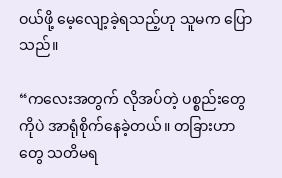ဝယ်ဖို့ မေ့လျော့ခဲ့ရသည့်ဟု သူမက ပြောသည်။

“ကလေးအတွက် လိုအပ်တဲ့ ပစ္စည်းတွေကိုပဲ အာရုံစိုက်နေခဲ့တယ်။ တခြားဟာတွေ သတိမရ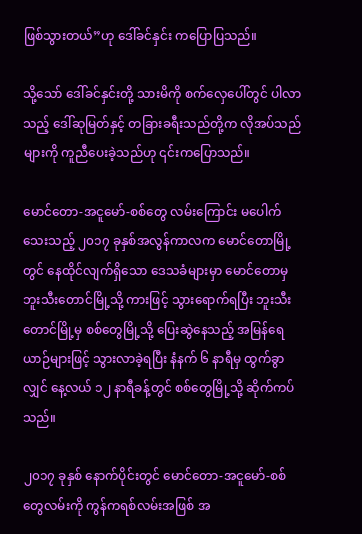ဖြစ်သွားတယ်”ဟု ဒေါ်ခင်နှင်း ကပြောပြသည်။

သို့သော် ဒေါ်ခင်နှင်းတို့ သားမိကို စက်လှေပေါ်တွင် ပါလာသည့် ဒေါ်ဆုမြတ်နှင့် တခြားခရီးသည်တို့က လိုအပ်သည်များကို ကူညီပေးခဲ့သည်ဟု ၎င်းကပြောသည်။

မောင်တော-အငူမော်-စစ်တွေ လမ်းကြောင်း မပေါက်သေးသည့် ၂၀၁၇ ခုနှစ်အလွန်ကာလက မောင်တောမြို့တွင် နေထိုင်လျက်ရှိသော ဒေသခံများမှာ မောင်တောမှ ဘူးသီးတောင်မြို့သို့ ကားဖြင့် သွားရောက်ရပြီး ဘူးသီးတောင်မြို့မှ စစ်တွေမြို့သို့ ပြေးဆွဲနေသည့် အမြန်ရေယာဉ်များဖြင့် သွားလာခဲ့ရပြီး နံနက် ၆ နာရီမှ ထွက်ခွာလျှင် နေ့လယ် ၁၂ နာရီခန့်တွင် စစ်တွေမြို့သို့ ဆိုက်ကပ်သည်။

၂၀၁၇ ခုနှစ် နောက်ပိုင်းတွင် မောင်တော-အငူမော်-စစ်တွေလမ်းကို ကွန်ကရစ်လမ်းအဖြစ် အ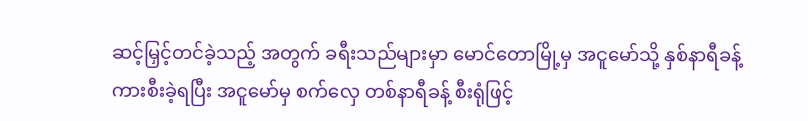ဆင့်မြှင့်တင်ခဲ့သည့် အတွက် ခရီးသည်များမှာ မောင်တောမြို့မှ အငူမော်သို့ နှစ်နာရီခန့်ကားစီးခဲ့ရပြီး အငူမော်မှ စက်လှေ တစ်နာရီခန့် စီးရုံဖြင့်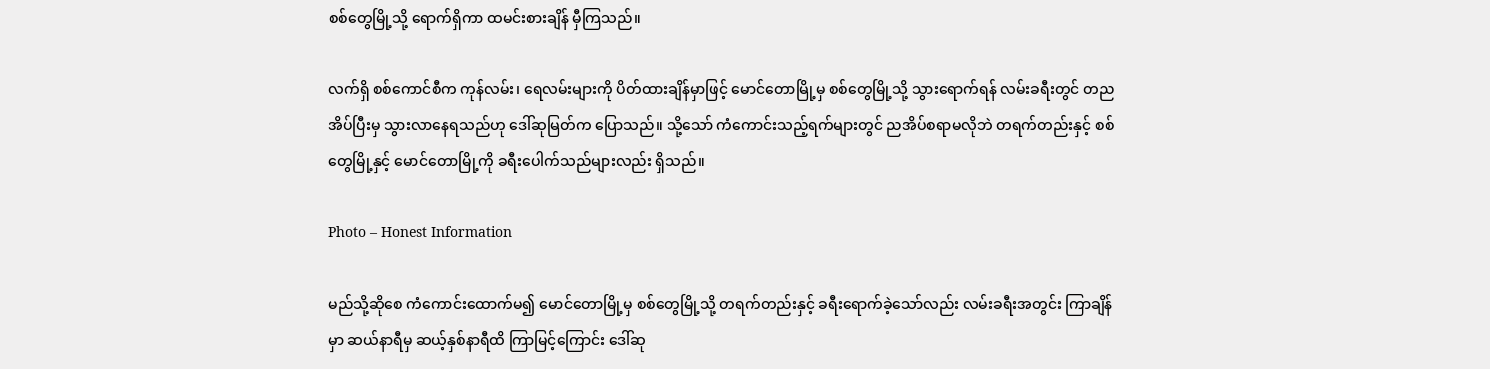စစ်တွေမြို့သို့ ရောက်ရှိကာ ထမင်းစားချိန် မှီကြသည်။

လက်ရှိ စစ်ကောင်စီက ကုန်လမ်း၊ ရေလမ်းများကို ပိတ်ထားချိန်မှာဖြင့် မောင်တောမြို့မှ စစ်တွေမြို့သို့ သွားရောက်ရန် လမ်းခရီးတွင် တညအိပ်ပြီးမှ သွားလာနေရသည်ဟု ဒေါ်ဆုမြတ်က ပြောသည်။ သို့သော် ကံကောင်းသည့်ရက်များတွင် ညအိပ်စရာမလိုဘဲ တရက်တည်းနှင့် စစ်တွေမြို့နှင့် မောင်တောမြို့ကို ခရီးပေါက်သည်များလည်း ရှိသည်။

Photo – Honest Information

မည်သို့ဆိုစေ ကံကောင်းထောက်မ၍ မောင်တောမြို့မှ စစ်တွေမြို့သို့ တရက်တည်းနှင့် ခရီးရောက်ခဲ့သော်လည်း လမ်းခရီးအတွင်း ကြာချိန်မှာ ဆယ်နာရီမှ ဆယ့်နှစ်နာရီထိ ကြာမြင့်ကြောင်း ဒေါ်ဆု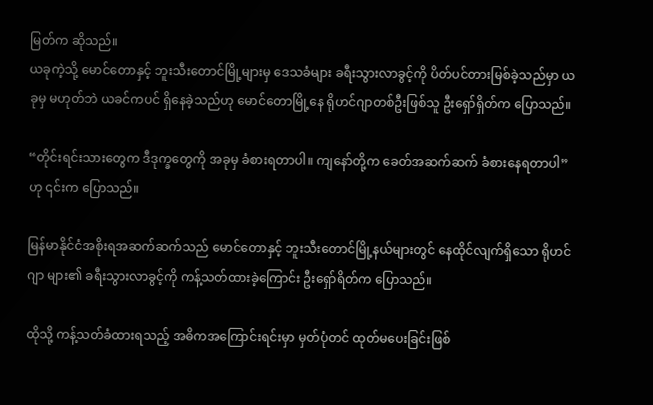မြတ်က ဆိုသည်။
ယခုကဲ့သို့ မောင်တောနှင့် ဘူးသီးတောင်မြို့များမှ ဒေသခံများ ခရီးသွားလာခွင့်ကို ပိတ်ပင်တားမြစ်ခဲ့သည်မှာ ယခုမှ မဟုတ်ဘဲ ယခင်ကပင် ရှိနေခဲ့သည်ဟု မောင်တောမြို့နေ ရိုဟင်ဂျာတစ်ဦးဖြစ်သူ ဦးရှော်ရှိတ်က ပြောသည်။

“တိုင်းရင်းသားတွေက ဒီဒုက္ခတွေကို အခုမှ ခံစားရတာပါ။ ကျနော်တို့က ခေတ်အဆက်ဆက် ခံစားနေရတာပါ”ဟု ၎င်းက ပြောသည်။

မြန်မာနိုင်ငံအစိုးရအဆက်ဆက်သည် မောင်တောနှင့် ဘူးသီးတောင်မြို့နယ်များတွင် နေထိုင်လျက်ရှိသော ရိုဟင်ဂျာ များ၏ ခရီးသွားလာခွင့်ကို ကန့်သတ်ထားခဲ့ကြောင်း ဦးရှော်ရိတ်က ပြောသည်။

ထိုသို့ ကန့်သတ်ခံထားရသည့် အဓိကအကြောင်းရင်းမှာ မှတ်ပုံတင် ထုတ်မပေးခြင်းဖြစ်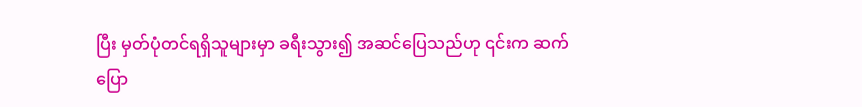ပြီး မှတ်ပုံတင်ရရှိသူများမှာ ခရီးသွား၍ အဆင်ပြေသည်ဟု ၎င်းက ဆက်ပြော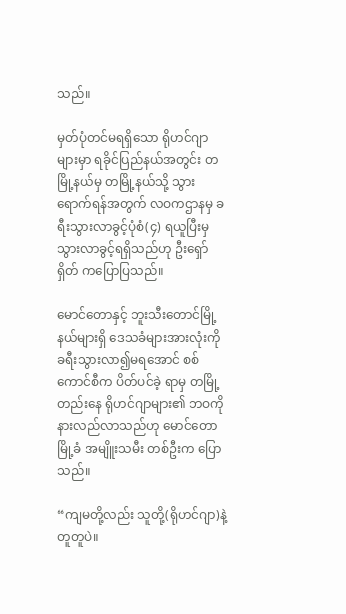သည်။

မှတ်ပုံတင်မရရှိသော ရိုဟင်ဂျာများမှာ ရခိုင်ပြည်နယ်အတွင်း တမြို့နယ်မှ တမြို့နယ်သို့ သွားရောက်ရန်အတွက် လဝကဌာနမှ ခရီးသွားလာခွင့်ပုံစံ(၄) ရယူပြီးမှ သွားလာခွင့်ရရှိသည်ဟု ဦးရှော်ရှိတ် ကပြောပြသည်။

မောင်တောနှင့် ဘူးသီးတောင်မြို့နယ်များရှိ ဒေသခံများအားလုံးကို ခရီးသွားလာ၍မရအောင် စစ်ကောင်စီက ပိတ်ပင်ခဲ့ ရာမှ တမြို့တည်းနေ ရိုဟင်ဂျာများ၏ ဘဝကို နားလည်လာသည်ဟု မောင်တောမြို့ခံ အမျိူးသမီး တစ်ဦးက ပြောသည်။

“ကျမတို့လည်း သူတို့(ရိုဟင်ဂျာ)နဲ့ တူတူပဲ။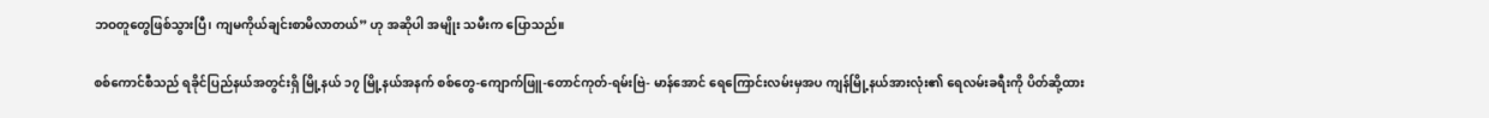ဘဝတူတွေဖြစ်သွားပြီ၊ ကျမကိုယ်ချင်းစာမိလာတယ်” ဟု အဆိုပါ အမျိုး သမီးက ပြောသည်။

စစ်ကောင်စီသည် ရခိုင်ပြည်နယ်အတွင်းရှိ မြို့နယ် ၁၇ မြို့နယ်အနက် စစ်တွေ-ကျောက်ဖြူ-တောင်ကုတ်-ရမ်းဗြဲ- မာန်အောင် ရေကြောင်းလမ်းမှအပ ကျန်မြို့နယ်အားလုံး၏ ရေလမ်းခရီးကို ပိတ်ဆို့ထား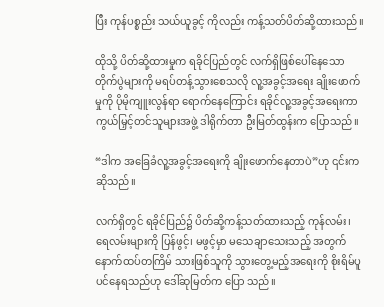ပြီး ကုန်ပစ္စည်း သယ်ယူခွင့် ကိုလည်း ကန့်သတ်ပိတ်ဆို့ထားသည်။

ထိုသို့ ပိတ်ဆို့ထားမှုက ရခိုင်ပြည်တွင် လက်ရှိဖြစ်ပေါ်နေသော တိုက်ပွဲများကို မရပ်တန့်သွားစေသလို လူ့အခွင့်အရေး ချိုးဖောက်မှုကို ပိုမိုကျူးလွန်ရာ ရောက်နေကြောင်း ရခိုင်လူ့အခွင့်အရေးကာကွယ်မြှင့်တင်သူများအဖွဲ့ ဒါရိုက်တာ ဦးမြတ်ထွန်းက ပြောသည်။

“ဒါက အခြေခံလူ့အခွင့်အရေးကို ချိုးဖောက်နေတာပဲ”ဟု ၎င်းကဆိုသည်။

လက်ရှိတွင် ရခိုင်ပြည်၌ ပိတ်ဆို့ကန့်သတ်ထားသည့် ကုန်လမ်း၊ ရေလမ်းများကို ပြန်ဖွင့်၊ မဖွင့်မှာ မသေချာသေးသည့် အတွက် နောက်ထပ်တကြိမ် သားဖြစ်သူကို သွားတွေ့မည့်အရေးကို စိုးရိမ်ပူပင်နေရသည်ဟု ဒေါ်ဆုမြတ်က ပြော သည်။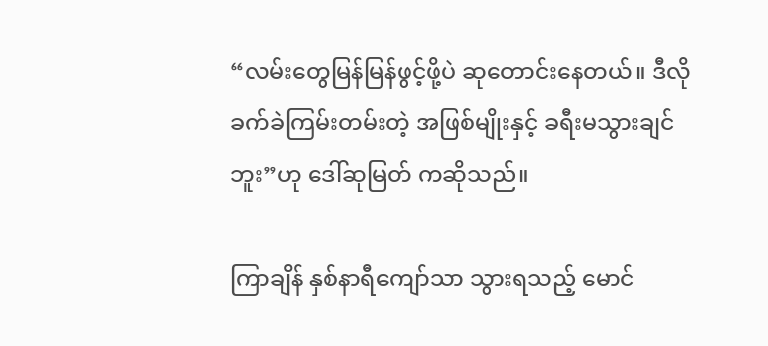“လမ်းတွေမြန်မြန်ဖွင့်ဖို့ပဲ ဆုတောင်းနေတယ်။ ဒီလိုခက်ခဲကြမ်းတမ်းတဲ့ အဖြစ်မျိုးနှင့် ခရီးမသွားချင်ဘူး”ဟု ဒေါ်ဆုမြတ် ကဆိုသည်။

ကြာချိန် နှစ်နာရီကျော်သာ သွားရသည့် မောင်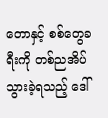တောနှင့် စစ်တွေခရီးကို တစ်ညအိပ်သွားခဲ့ရသည့် ဒေါ်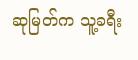ဆုမြတ်က သူ့ခရီး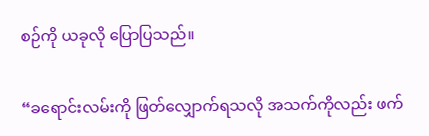စဉ်ကို ယခုလို ပြောပြသည်။

“ခရောင်းလမ်းကို ဖြတ်လျှောက်ရသလို အသက်ကိုလည်း ဖက်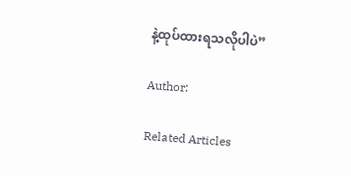နဲ့ထုပ်ထားရသလိုပါပဲ”

Author:

Related Articles